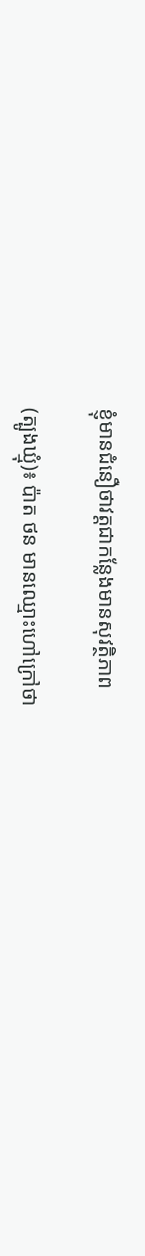ខ្ញុំមានជំនឿថាវត្តជាកន្លែងមានសុវត្ថិភាព

(ត្បូងឃ្មុំ)៖ ប៉ាត ថន មានឈ្មោះហៅក្រៅថា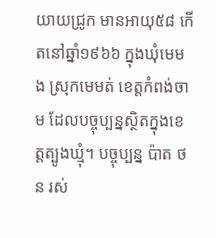យាយជ្រូក មានអាយុ៥៨ កើតនៅឆ្នាំ១៩៦៦ ក្នុងឃុំមេមង ស្រុកមេមត់ ខេត្តកំពង់ចាម ដែលបច្ចុប្បន្នស្ថិតក្នុងខេត្តត្បូងឃ្មុំ។ បច្ចុប្បន្ន ប៉ាត ថន រស់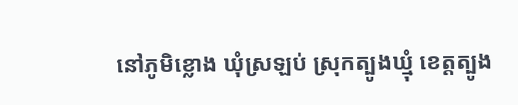នៅភូមិខ្លោង ឃុំស្រឡប់ ស្រុកត្បូងឃ្មុំ ខេត្តត្បូង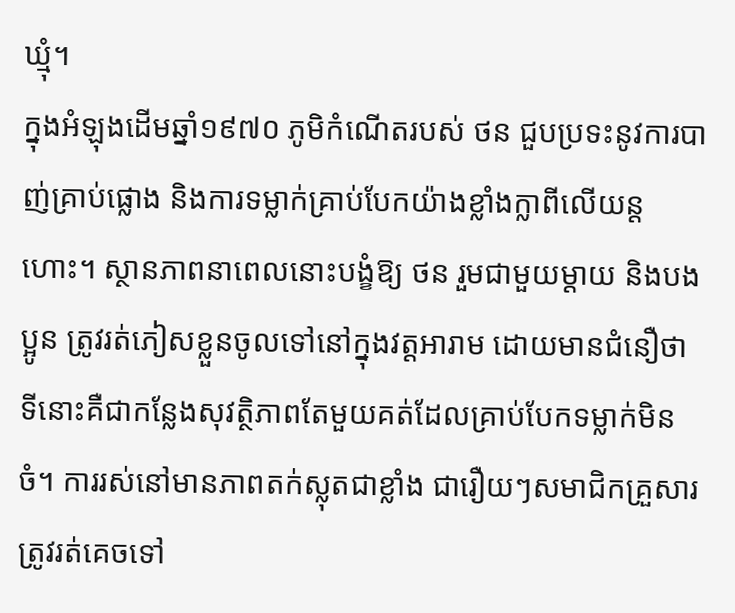ឃ្មុំ។
ក្នុងអំឡុងដើមឆ្នាំ១៩៧០ ភូមិកំណើតរបស់ ថន ជួបប្រទះនូវការបាញ់គ្រាប់ផ្លោង និងការទម្លាក់គ្រាប់បែកយ៉ាងខ្លាំងក្លាពីលើយន្តហោះ។ ស្ថានភាពនាពេលនោះបង្ខំឱ្យ ថន រួមជាមួយម្តាយ និងបងប្អូន ត្រូវរត់ភៀសខ្លួនចូលទៅនៅក្នុងវត្តអារាម ដោយមានជំនឿថាទីនោះគឺជាកន្លែងសុវត្ថិភាពតែមួយគត់ដែលគ្រាប់បែកទម្លាក់មិនចំ។ ការរស់នៅមានភាពតក់ស្លុតជាខ្លាំង ជារឿយៗសមាជិកគ្រួសារត្រូវរត់គេចទៅ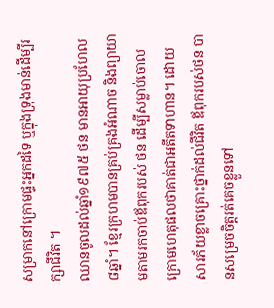សម្រាកនៅក្រោមផ្ទះអ្នកដទៃ ឬក្នុងទ្រុងមាន់ដើម្បីរក្សាជីវិត ។
ឈានចូលដល់ឆ្នាំ១៩៧៥ ថន មានអាយុប្រហែល៨ឆ្នាំ។ ខ្មែរក្រហមបានគ្រប់គ្រងអំណាច និងព្យាយាមតាមរកចាប់ឪពុករបស់ ថន ដើម្បីសម្លាប់ចោល ក្រោមហេតុផលថាគាត់ជាអតីតទាហាន។ ដោយសារភ័យខ្លាចគ្រោះថ្នាក់ដល់ជីវិត ឪពុករបស់ថន បានសម្រេចចិត្តរត់គេចខ្លួនទៅ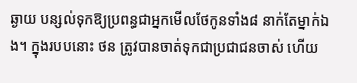ឆ្ងាយ បន្សល់ទុកឱ្យប្រពន្ធជាអ្នកមើលថែកូនទាំង៨ នាក់តែម្នាក់ឯង។ ក្នុងរបបនោះ ថន ត្រូវបានចាត់ទុកជាប្រជាជនចាស់ ហើយ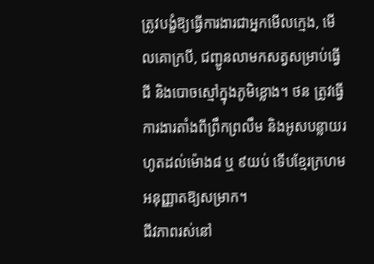ត្រូវបង្ខំឱ្យធ្វើការងារជាអ្នកមើលក្មេង, មើលគោក្របី, ជញ្ជូនលាមកសត្វសម្រាប់ធ្វើជី និងបោចស្មៅក្នុងភូមិខ្លោង។ ថន ត្រូវធ្វើការងារតាំងពីព្រឹកព្រលឹម និងអូសបន្លាយរហូតដល់ម៉ោង៨ ឬ ៩យប់ ទើបខ្មែរក្រហមអនុញ្ញាតឱ្យសម្រាក។
ជីវភាពរស់នៅ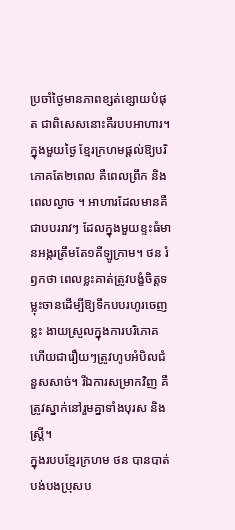ប្រចាំថ្ងៃមានភាពខ្សត់ខ្សោយបំផុត ជាពិសេសនោះគឺរបបអាហារ។ ក្នុងមួយថ្ងៃ ខ្មែរក្រហមផ្តល់ឱ្យបរិភោគតែ២ពេល គឺពេលព្រឹក និងពេលល្ងាច ។ អាហារដែលមានគឺជាបបររាវៗ ដែលក្នុងមួយខ្ទះធំមានអង្ករត្រឹមតែ១គីឡូក្រាម។ ថន រំឭកថា ពេលខ្លះគាត់ត្រូវបង្ខំចិត្តទម្លុះចានដើម្បីឱ្យទឹកបបរហូរចេញខ្លះ ងាយស្រួលក្នុងការបរិភោគ ហើយជារឿយៗត្រូវហូបអំបិលជំនួសសាច់។ រីឯការសម្រាកវិញ គឺត្រូវស្នាក់នៅរួមគ្នាទាំងបុរស និងស្រ្តី។
ក្នុងរបបខ្មែរក្រហម ថន បានបាត់បង់បងប្រុសប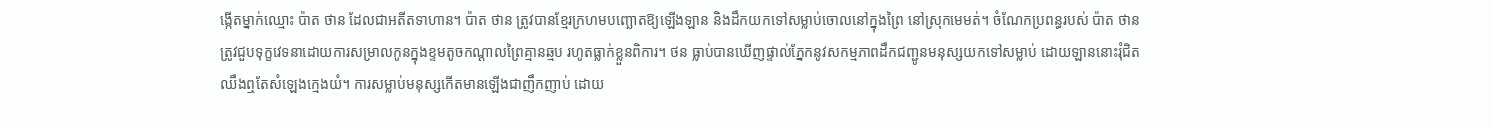ង្កើតម្នាក់ឈ្មោះ ប៉ាត ថាន ដែលជាអតីតទាហាន។ ប៉ាត ថាន ត្រូវបានខ្មែរក្រហមបញ្ឆោតឱ្យឡើងឡាន និងដឹកយកទៅសម្លាប់ចោលនៅក្នុងព្រៃ នៅស្រុកមេមត់។ ចំណែកប្រពន្ធរបស់ ប៉ាត ថាន ត្រូវជួបទុក្ខវេទនាដោយការសម្រាលកូនក្នុងខ្ទមតូចកណ្តាលព្រៃគ្មានឆ្មប រហូតធ្លាក់ខ្លួនពិការ។ ថន ធ្លាប់បានឃើញផ្ទាល់ភ្នែកនូវសកម្មភាពដឹកជញ្ជូនមនុស្សយកទៅសម្លាប់ ដោយឡាននោះរុំជិតឈឹងឮតែសំឡេងក្មេងយំ។ ការសម្លាប់មនុស្សកើតមានឡើងជាញឹកញាប់ ដោយ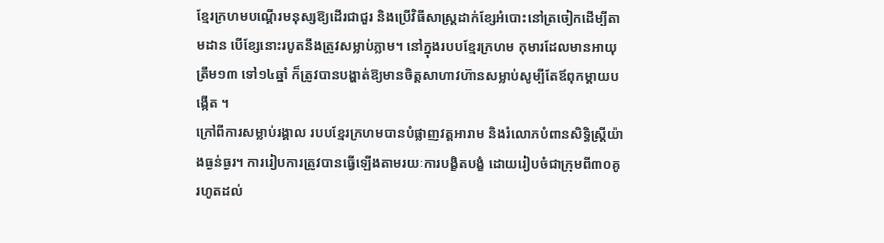ខ្មែរក្រហមបណ្តើរមនុស្សឱ្យដើរជាជួរ និងប្រើវិធីសាស្រ្តដាក់ខ្សែអំបោះនៅត្រចៀកដើម្បីតាមដាន បើខ្សែនោះរបូតនឹងត្រូវសម្លាប់ភ្លាម។ នៅក្នុងរបបខ្មែរក្រហម កុមារដែលមានអាយុត្រឹម១៣ ទៅ១៤ឆ្នាំ ក៏ត្រូវបានបង្ហាត់ឱ្យមានចិត្តសាហាវហ៊ានសម្លាប់សូម្បីតែឪពុកម្តាយបង្កើត ។
ក្រៅពីការសម្លាប់រង្គាល របបខ្មែរក្រហមបានបំផ្លាញវត្តអារាម និងរំលោភបំពានសិទ្ធិស្រ្តីយ៉ាងធ្ងន់ធ្ងរ។ ការរៀបការត្រូវបានធ្វើឡើងតាមរយៈការបង្ខិតបង្ខំ ដោយរៀបចំជាក្រុមពី៣០គូ រហូតដល់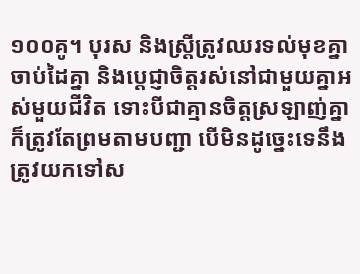១០០គូ។ បុរស និងស្រ្តីត្រូវឈរទល់មុខគ្នា ចាប់ដៃគ្នា និងប្តេជ្ញាចិត្តរស់នៅជាមួយគ្នាអស់មួយជីវិត ទោះបីជាគ្មានចិត្តស្រឡាញ់គ្នាក៏ត្រូវតែព្រមតាមបញ្ជា បើមិនដូច្នេះទេនឹងត្រូវយកទៅស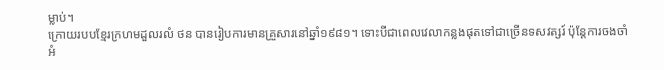ម្លាប់។
ក្រោយរបបខ្មែរក្រហមដួលរលំ ថន បានរៀបការមានគ្រួសារនៅឆ្នាំ១៩៨១។ ទោះបីជាពេលវេលាកន្លងផុតទៅជាច្រើនទសវត្សរ៍ ប៉ុន្តែការចងចាំអំ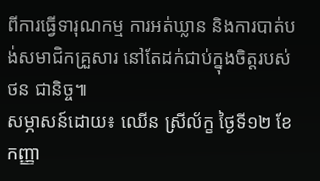ពីការធ្វើទារុណកម្ម ការអត់ឃ្លាន និងការបាត់បង់សមាជិកគ្រួសារ នៅតែដក់ជាប់ក្នុងចិត្តរបស់ ថន ជានិច្ច៕
សម្ភាសន៍ដោយ៖ ឈើន ស្រីល័ក្ខ ថ្ងៃទី១២ ខែកញ្ញា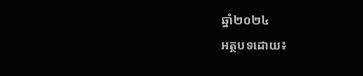ឆ្នាំ២០២៤
អត្ថបទដោយ៖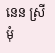នេន ស្រីមុំ